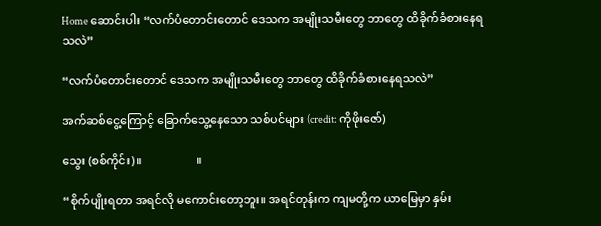Home ဆောင်းပါး “လက်ပံတောင်းတောင် ဒေသက အမျိုးသမီးတွေ ဘာတွေ ထိခိုက်ခံစားနေရသလဲ”

“လက်ပံတောင်းတောင် ဒေသက အမျိုးသမီးတွေ ဘာတွေ ထိခိုက်ခံစားနေရသလဲ”

အက်ဆစ်ငွေ့ကြောင့် ခြောက်သွေ့နေသော သစ်ပင်များ (credit: ကိုဖိုးဇော်)

သွေး (စစ်ကိုင်း)။                   ။

“စိုက်ပျိုးရတာ အရင်လို မကောင်းတော့ဘူး။ အရင်တုန်းက ကျမတို့က ယာမြေမှာ နှမ်း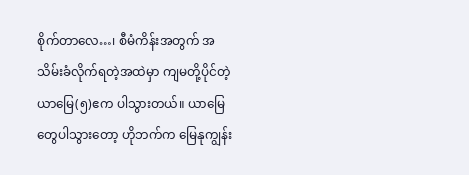စိုက်တာလေ…၊ စီမံကိန်းအတွက် အသိမ်းခံလိုက်ရတဲ့အထဲမှာ ကျမတို့ပိုင်တဲ့ ယာမြေ(၅)ဧက ပါသွားတယ်။ ယာမြေတွေပါသွားတော့ ဟိုဘက်က မြေနုကျွန်း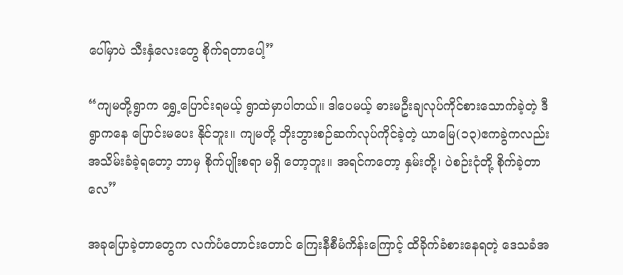ပေါ်မှာပဲ သီးနှံလေးတွေ စိုက်ရတာပေါ့”

“ကျမတို့ရွာက ရွှေ့ပြောင်းရမယ့် ရွာထဲမှာပါတယ်။ ဒါပေမယ့် ဓားမဦးချလုပ်ကိုင်စားသောက်ခဲ့တဲ့ ဒီရွာကနေ ပြောင်းမပေး နိုင်ဘူး။ ကျမတို့ ဘိုးဘွားစဉ်ဆက်လုပ်ကိုင်ခဲ့တဲ့ ယာမြေ(၁၃)ဧကခွဲကလည်း အသိမ်းခံခဲ့ရတော့ ဘာမှ စိုက်ပျိုးစရာ မရှိ တော့ဘူး။ အရင်ကတော့ နှမ်းတို့၊ ပဲစဉ်းငုံတို့ စိုက်ခဲ့တာလေ”

အခုပြောခဲ့တာတွေက လက်ပံတောင်းတောင် ကြေးနီစီမံကိန်းကြောင့် ထိခိုက်ခံစားနေရတဲ့ ဒေသခံအ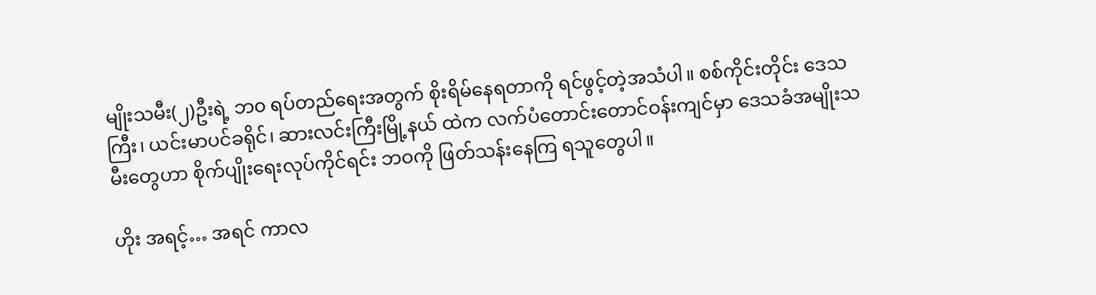မျိုးသမီး(၂)ဦးရဲ့ ဘ၀ ရပ်တည်ရေးအတွက် စိုးရိမ်နေရတာကို ရင်ဖွင့်တဲ့အသံပါ။ စစ်ကိုင်းတိုင်း ဒေသကြီး၊ ယင်းမာပင်ခရိုင်၊ ဆားလင်းကြီးမြို့နယ် ထဲက လက်ပံတောင်းတောင်ဝန်းကျင်မှာ ဒေသခံအမျိုးသမီးတွေဟာ စိုက်ပျိုးရေးလုပ်ကိုင်ရင်း ဘဝကို ဖြတ်သန်းနေကြ ရသူတွေပါ။

ဟိုး အရင့်… အရင် ကာလ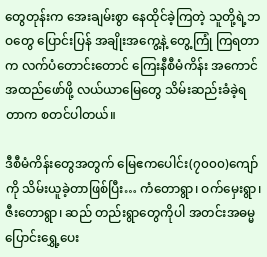တွေတုန်းက အေးချမ်းစွာ နေထိုင်ခဲ့ကြတဲ့ သူတို့ရဲ့ဘဝတွေ ပြောင်းပြန် အချိုးအကွေ့နဲ့ တွေ့ကြုံ ကြရတာက လက်ပံတောင်းတောင် ကြေးနီစီမံကိန်း အကောင်အထည်ဖော်ဖို့ လယ်ယာမြေတွေ သိမ်းဆည်းခံခဲ့ရတာက စတင်ပါတယ်။

ဒီစီမံကိန်းတွေအတွက် မြေဧကပေါင်း(၇၀၀၀)ကျော်ကို သိမ်းယူခဲ့တာဖြစ်ပြီး… ကံတောရွာ၊ ဝက်မှေးရွာ၊ ဇီးတောရွာ၊ ဆည် တည်းရွာတွေကိုပါ အတင်းအဓမ္မ ပြောင်းရွှေ့ပေး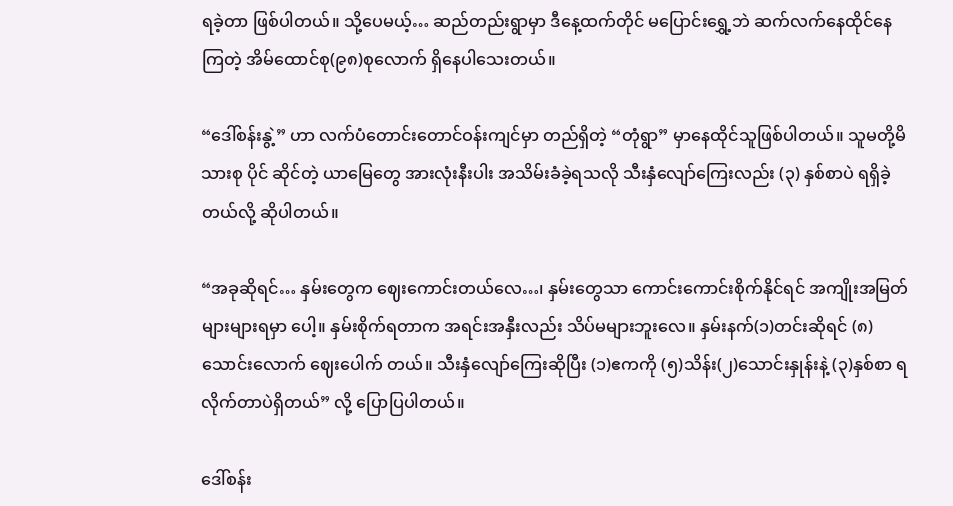ရခဲ့တာ ဖြစ်ပါတယ်။ သို့ပေမယ့်… ဆည်တည်းရွာမှာ ဒီနေ့ထက်တိုင် မပြောင်းရွှေ့ဘဲ ဆက်လက်နေထိုင်နေကြတဲ့ အိမ်ထောင်စု(၉၈)စုလောက် ရှိနေပါသေးတယ်။

“ဒေါ်စန်းနွဲ့” ဟာ လက်ပံတောင်းတောင်ဝန်းကျင်မှာ တည်ရှိတဲ့ “တုံရွာ” မှာနေထိုင်သူဖြစ်ပါတယ်။ သူမတို့မိသားစု ပိုင် ဆိုင်တဲ့ ယာမြေတွေ အားလုံးနီးပါး အသိမ်းခံခဲ့ရသလို သီးနှံလျော်ကြေးလည်း (၃) နှစ်စာပဲ ရရှိခဲ့တယ်လို့ ဆိုပါတယ်။

“အခုဆိုရင်… နှမ်းတွေက ဈေးကောင်းတယ်လေ…၊ နှမ်းတွေသာ ကောင်းကောင်းစိုက်နိုင်ရင် အကျိုးအမြတ် များများရမှာ ပေါ့။ နှမ်းစိုက်ရတာက အရင်းအနှီးလည်း သိပ်မများဘူးလေ။ နှမ်းနက်(၁)တင်းဆိုရင် (၈)သောင်းလောက် ဈေးပေါက် တယ်။ သီးနှံလျော်ကြေးဆိုပြီး (၁)ဧကကို (၅)သိန်း(၂)သောင်းနှုန်းနဲ့ (၃)နှစ်စာ ရလိုက်တာပဲရှိတယ်” လို့ ပြောပြပါတယ်။

ဒေါ်စန်း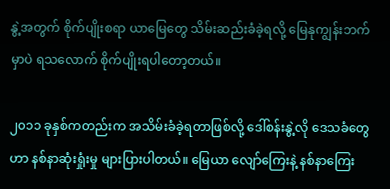နွဲ့အတွက် စိုက်ပျိုးစရာ ယာမြေတွေ သိမ်းဆည်းခံခဲ့ရလို့ မြေနုကျွန်းဘက်မှာပဲ ရသလောက် စိုက်ပျိုးရပါတော့တယ်။

၂၀၁၁ ခုနှစ်ကတည်းက အသိမ်းခံခဲ့ရတာဖြစ်လို့ ဒေါ်စန်းနွဲ့လို ဒေသခံတွေဟာ နစ်နာဆုံးရှုံးမှု များပြားပါတယ်။ မြေယာ လျော်ကြေးနဲ့ နစ်နာကြေး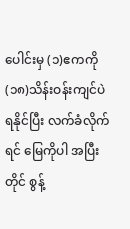ပေါင်းမှ (၁)ဧကကို (၁၈)သိန်းဝန်းကျင်ပဲ ရနိုင်ပြီး လက်ခံလိုက်ရင် မြေကိုပါ အပြီးတိုင် စွန့်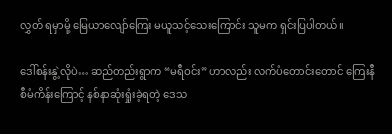လွှတ် ရမှာမို့ မြေယာလျော်ကြေး မယူသင့်သေးကြောင်း သူမက ရှင်းပြပါတယ်။

ဒေါ်စန်းနွဲ့လိုပဲ… ဆည်တည်းရွာက “မရီဝင်း” ဟာလည်း လက်ပံတောင်းတောင် ကြေးနီစီမံကိန်းကြောင့် နစ်နာဆုံးရှုံးခဲ့ရတဲ့ ဒေသ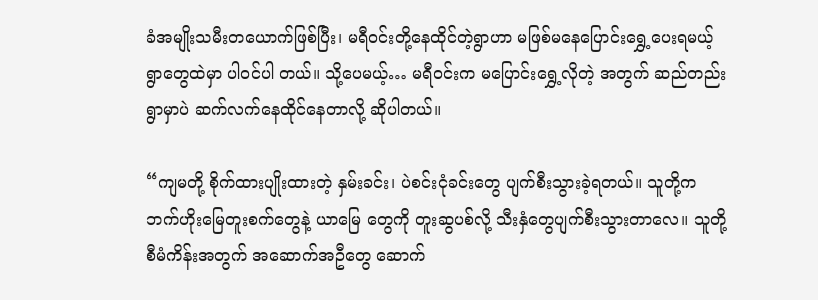ခံအမျိုးသမီးတယောက်ဖြစ်ပြီး၊ မရီဝင်းတို့နေထိုင်တဲ့ရွာဟာ မဖြစ်မနေပြောင်းရွှေ့ပေးရမယ့် ရွာတွေထဲမှာ ပါဝင်ပါ တယ်။ သို့ပေမယ့်… မရီဝင်းက မပြောင်းရွှေ့လိုတဲ့ အတွက် ဆည်တည်းရွာမှာပဲ ဆက်လက်နေထိုင်နေတာလို့ ဆိုပါတယ်။

“ကျမတို့ စိုက်ထားပျိုးထားတဲ့ နှမ်းခင်း၊ ပဲစင်းငုံခင်းတွေ ပျက်စီးသွားခဲ့ရတယ်။ သူတို့က ဘက်ဟိုးမြေတူးစက်တွေနဲ့ ယာမြေ တွေကို တူးဆွပစ်လို့ သီးနှံတွေပျက်စီးသွားတာလေ။ သူတို့ စီမံကိန်းအတွက် အဆောက်အဦတွေ ဆောက်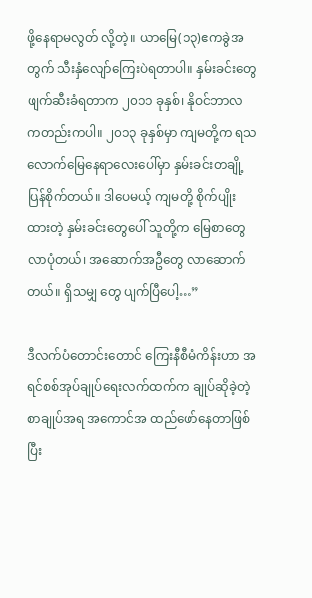ဖို့နေရာမလွတ် လို့တဲ့။ ယာမြေ(၁၃)ဧကခွဲအတွက် သီးနှံလျော်ကြေးပဲရတာပါ။ နှမ်းခင်းတွေ ဖျက်ဆီးခံရတာက ၂၀၁၁ ခုနှစ်၊ နိုဝင်ဘာလ ကတည်းကပါ။ ၂၀၁၃ ခုနှစ်မှာ ကျမတို့က ရသလောက်မြေနေရာလေးပေါ်မှာ နှမ်းခင်းတချို့ ပြန်စိုက်တယ်။ ဒါပေမယ့် ကျမတို့ စိုက်ပျိုးထားတဲ့ နှမ်းခင်းတွေပေါ် သူတို့က မြေစာတွေလာပုံတယ်၊ အဆောက်အဦတွေ လာဆောက်တယ်။ ရှိသမျှ တွေ ပျက်ပြီပေါ့…”

ဒီလက်ပံတောင်းတောင် ကြေးနီစီမံကိန်းဟာ အရင်စစ်အုပ်ချုပ်ရေးလက်ထက်က ချုပ်ဆိုခဲ့တဲ့စာချုပ်အရ အကောင်အ ထည်ဖော်နေတာဖြစ်ပြီး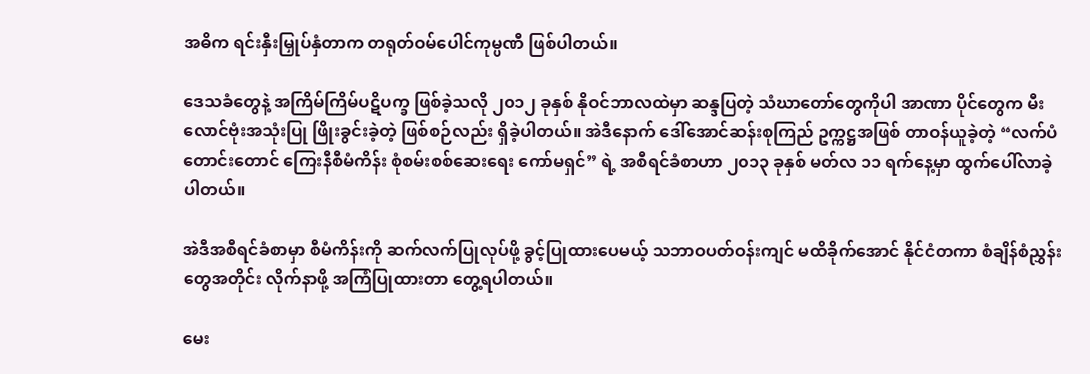အဓိက ရင်းနှီးမြှုပ်နှံတာက တရုတ်ဝမ်ပေါင်ကုမ္ပဏီ ဖြစ်ပါတယ်။

ဒေသခံတွေနဲ့ အကြိမ်ကြိမ်ပဋိပက္ခ ဖြစ်ခဲ့သလို ၂၀၁၂ ခုနှစ် နိုဝင်ဘာလထဲမှာ ဆန္ဒပြတဲ့ သံဃာတော်တွေကိုပါ အာဏာ ပိုင်တွေက မီးလောင်ဗုံးအသုံးပြု ဖြိုးခွင်းခဲ့တဲ့ ဖြစ်စဉ်လည်း ရှိခဲ့ပါတယ်။ အဲဒီနောက် ဒေါ်အောင်ဆန်းစုကြည် ဥက္ကဋ္ဌအဖြစ် တာဝန်ယူခဲ့တဲ့ “လက်ပံတောင်းတောင် ကြေးနီစီမံကိန်း စုံစမ်းစစ်ဆေးရေး ကော်မရှင်” ရဲ့ အစီရင်ခံစာဟာ ၂၀၁၃ ခုနှစ် မတ်လ ၁၁ ရက်နေ့မှာ ထွက်ပေါ်လာခဲ့ပါတယ်။

အဲဒီအစီရင်ခံစာမှာ စီမံကိန်းကို ဆက်လက်ပြုလုပ်ဖို့ ခွင့်ပြုထားပေမယ့် သဘာဝပတ်ဝန်းကျင် မထိခိုက်အောင် နိုင်ငံတကာ စံချိန်စံညွှန်းတွေအတိုင်း လိုက်နာဖို့ အကြံပြုထားတာ တွေ့ရပါတယ်။

မေး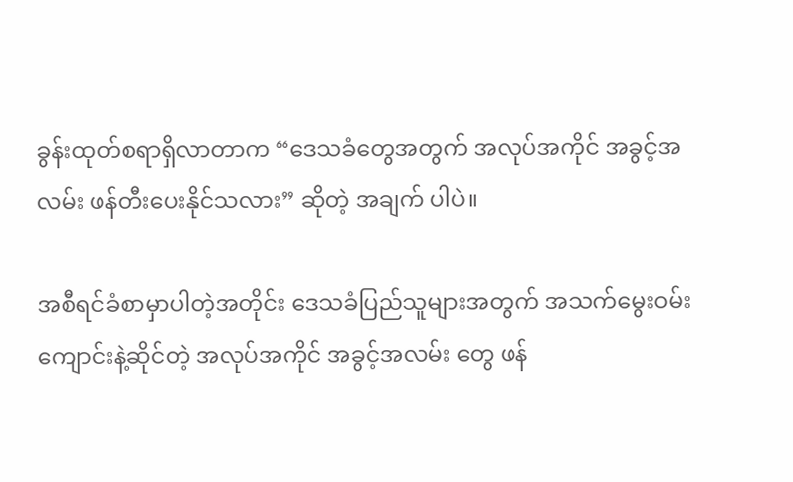ခွန်းထုတ်စရာရှိလာတာက “ဒေသခံတွေအတွက် အလုပ်အကိုင် အခွင့်အလမ်း ဖန်တီးပေးနိုင်သလား” ဆိုတဲ့ အချက် ပါပဲ။

အစီရင်ခံစာမှာပါတဲ့အတိုင်း ဒေသခံပြည်သူများအတွက် အသက်မွေးဝမ်းကျောင်းနဲ့ဆိုင်တဲ့ အလုပ်အကိုင် အခွင့်အလမ်း တွေ ဖန်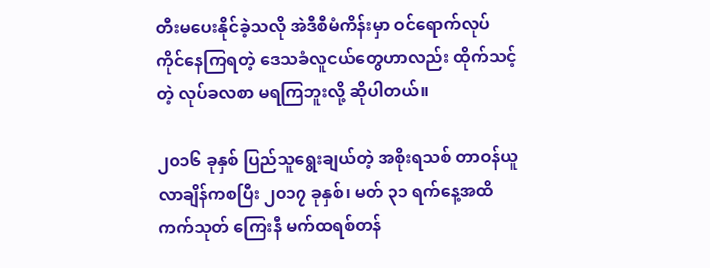တီးမပေးနိုင်ခဲ့သလို အဲဒီစီမံကိန်းမှာ ဝင်ရောက်လုပ်ကိုင်နေကြရတဲ့ ဒေသခံလူငယ်တွေဟာလည်း ထိုက်သင့်တဲ့ လုပ်ခလစာ မရကြဘူးလို့ ဆိုပါတယ်။

၂၀၁၆ ခုနှစ် ပြည်သူရွေးချယ်တဲ့ အစိုးရသစ် တာဝန်ယူလာချိန်ကစပြီး ၂၀၁၇ ခုနှစ်၊ မတ် ၃၁ ရက်နေ့အထိ ကက်သုတ် ကြေးနီ မက်ထရစ်တန်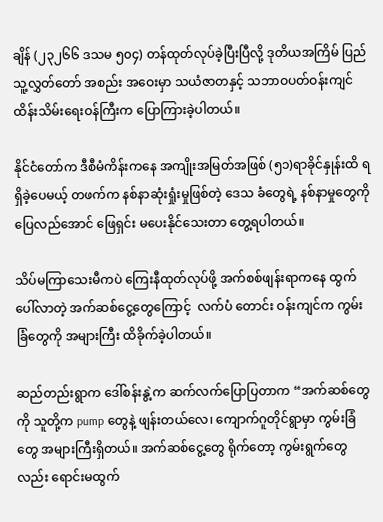ချိန် (၂၃၂၆၆ ဒသမ ၅၀၄) တန်ထုတ်လုပ်ခဲ့ပြီးပြီလို့ ဒုတိယအကြိမ် ပြည်သူ့လွှတ်တော် အစည်း အဝေးမှာ သယံဇာတနှင့် သဘာဝပတ်ဝန်းကျင် ထိန်းသိမ်းရေးဝန်ကြီးက ပြောကြားခဲ့ပါတယ်။

နိုင်ငံတော်က ဒီစီမံကိန်းကနေ အကျိုးအမြတ်အဖြစ် (၅၁)ရာခိုင်နှုန်းထိ ရရှိခဲ့ပေမယ့် တဖက်က နစ်နာဆုံးရှုံးမှုဖြစ်တဲ့ ဒေသ ခံတွေရဲ့ နစ်နာမှုတွေကို ပြေလည်အောင် ဖြေရှင်း မပေးနိုင်သေးတာ တွေ့ရပါတယ်။

သိပ်မကြာသေးမီကပဲ ကြေးနီထုတ်လုပ်ဖို့ အက်စစ်ဖျန်းရာကနေ ထွက်ပေါ်လာတဲ့ အက်ဆစ်ငွေ့တွေကြောင့်  လက်ပံ တောင်း ဝန်းကျင်က ကွမ်းခြံတွေကို အများကြီး ထိခိုက်ခဲ့ပါတယ်။

ဆည်တည်းရွာက ဒေါ်စန်းနွဲ့က ဆက်လက်ပြောပြတာက “အက်ဆစ်တွေကို သူတို့က pump တွေနဲ့ ဖျန်းတယ်လေ၊ ကျောက်ဂူတိုင်ရွာမှာ ကွမ်းခြံတွေ အများကြီးရှိတယ်။ အက်ဆစ်ငွေ့တွေ ရိုက်တော့ ကွမ်းရွက်တွေလည်း ရောင်းမထွက်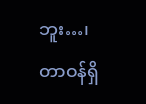ဘူး…၊ တာဝန်ရှိ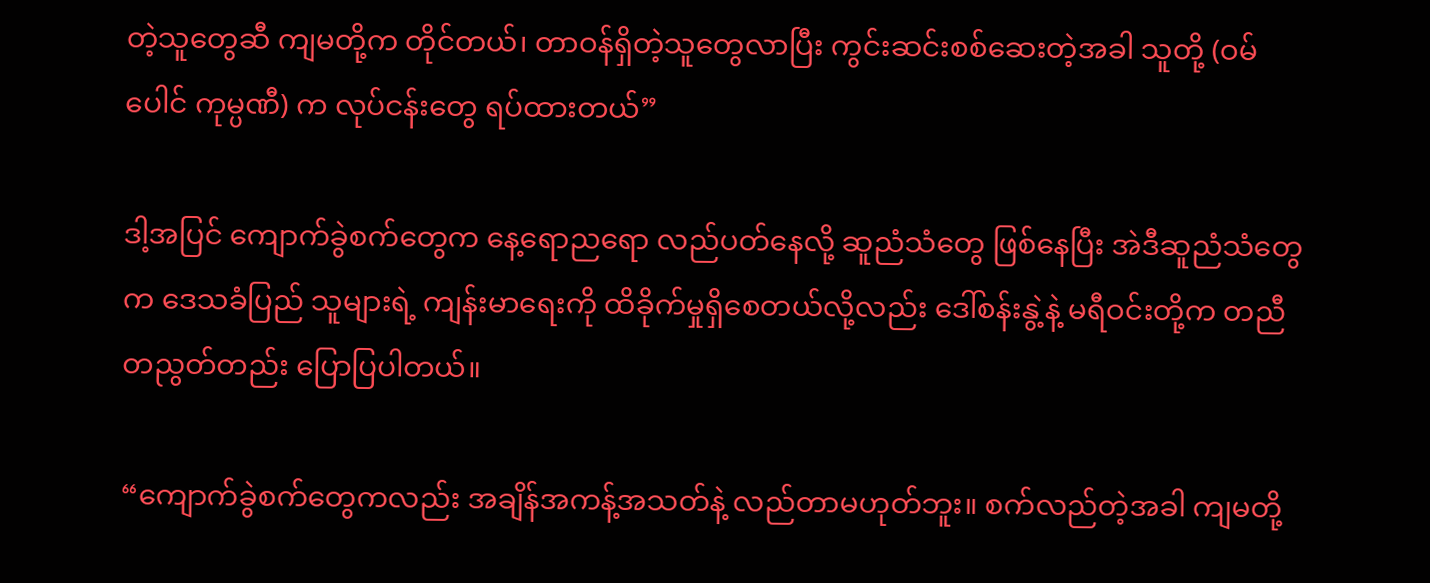တဲ့သူတွေဆီ ကျမတို့က တိုင်တယ်၊ တာဝန်ရှိတဲ့သူတွေလာပြီး ကွင်းဆင်းစစ်ဆေးတဲ့အခါ သူတို့ (ဝမ်ပေါင် ကုမ္ပဏီ) က လုပ်ငန်းတွေ ရပ်ထားတယ်”

ဒါ့အပြင် ကျောက်ခွဲစက်တွေက နေ့ရောညရော လည်ပတ်နေလို့ ဆူညံသံတွေ ဖြစ်နေပြီး အဲဒီဆူညံသံတွေက ဒေသခံပြည် သူများရဲ့ ကျန်းမာရေးကို ထိခိုက်မှုရှိစေတယ်လို့လည်း ဒေါ်စန်းနွဲ့နဲ့ မရီဝင်းတို့က တညီတညွတ်တည်း ပြောပြပါတယ်။

“ကျောက်ခွဲစက်တွေကလည်း အချိန်အကန့်အသတ်နဲ့ လည်တာမဟုတ်ဘူး။ စက်လည်တဲ့အခါ ကျမတို့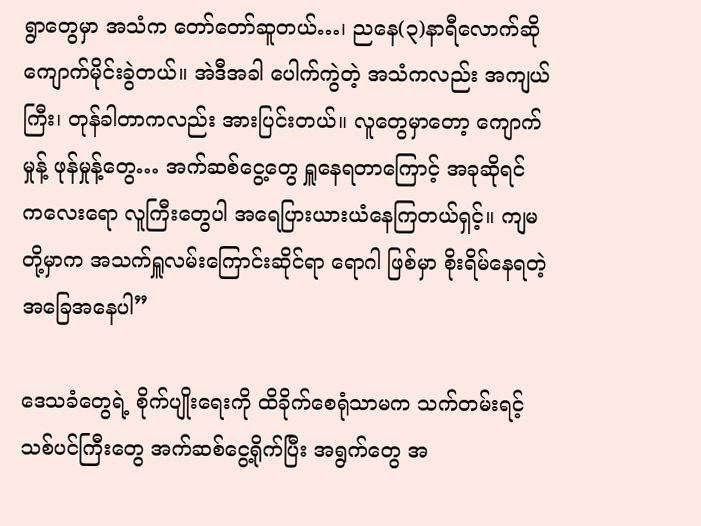ရွာတွေမှာ အသံက တော်တော်ဆူတယ်…၊ ညနေ(၃)နာရီလောက်ဆို ကျောက်မိုင်းခွဲတယ်။ အဲဒီအခါ ပေါက်ကွဲတဲ့ အသံကလည်း အကျယ်ကြီး၊ တုန်ခါတာကလည်း အားပြင်းတယ်။ လူတွေမှာတော့ ကျောက်မှုန့် ဖုန်မှုန့်တွေ… အက်ဆစ်ငွေ့တွေ ရှူနေရတာကြောင့် အခုဆိုရင် ကလေးရော လူကြီးတွေပါ အရေပြားယားယံနေကြတယ်ရှင့်။ ကျမတို့မှာက အသက်ရှူလမ်းကြောင်းဆိုင်ရာ ရောဂါ ဖြစ်မှာ စိုးရိမ်နေရတဲ့ အခြေအနေပါ”

ဒေသခံတွေရဲ့ စိုက်ပျိုးရေးကို ထိခိုက်စေရုံသာမက သက်တမ်းရင့် သစ်ပင်ကြီးတွေ အက်ဆစ်ငွေ့ရိုက်ပြီး အရွက်တွေ အ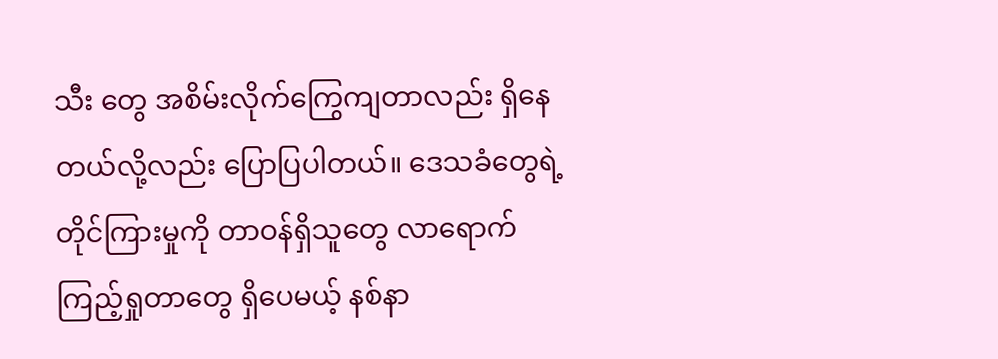သီး တွေ အစိမ်းလိုက်ကြွေကျတာလည်း ရှိနေတယ်လို့လည်း ပြောပြပါတယ်။ ဒေသခံတွေရဲ့ တိုင်ကြားမှုကို တာဝန်ရှိသူတွေ လာရောက်ကြည့်ရှုတာတွေ ရှိပေမယ့် နစ်နာ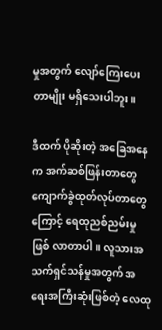မှုအတွက် လျော်ကြေးပေးတာမျိုး မရှိသေးပါဘူး။

ဒီထက် ပိုဆိုးတဲ့ အခြေအနေက အက်ဆစ်ဖြန်းတာတွေ ကျောက်ခွဲထုတ်လုပ်တာတွေကြောင့် ရေထုညစ်ညမ်းမှု ဖြစ် လာတာပါ။ လူသားအသက်ရှင်သန်မှုအတွက် အရေးအကြီးဆုံးဖြစ်တဲ့ လေထု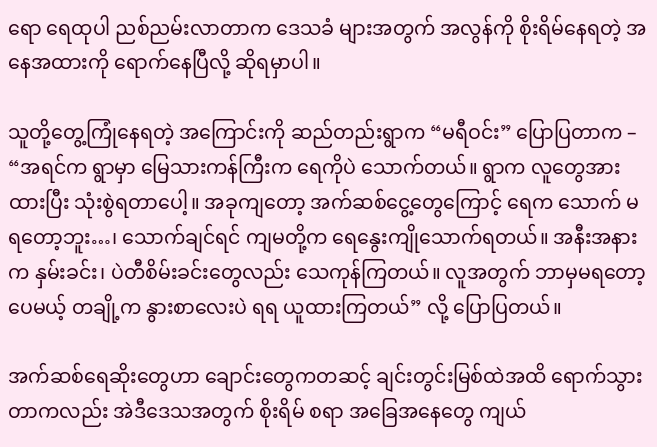ရော ရေထုပါ ညစ်ညမ်းလာတာက ဒေသခံ များအတွက် အလွန်ကို စိုးရိမ်နေရတဲ့ အနေအထားကို ရောက်နေပြီလို့ ဆိုရမှာပါ။

သူတို့တွေ့ကြုံနေရတဲ့ အကြောင်းကို ဆည်တည်းရွာက “မရီဝင်း” ပြောပြတာက – “အရင်က ရွာမှာ မြေသားကန်ကြီးက ရေကိုပဲ သောက်တယ်။ ရွာက လူတွေအားထားပြီး သုံးစွဲရတာပေါ့။ အခုကျတော့ အက်ဆစ်ငွေ့တွေကြောင့် ရေက သောက် မရတော့ဘူး…၊ သောက်ချင်ရင် ကျမတို့က ရေနွေးကျိုသောက်ရတယ်။ အနီးအနားက နှမ်းခင်း၊ ပဲတီစိမ်းခင်းတွေလည်း သေကုန်ကြတယ်။ လူအတွက် ဘာမှမရတော့ပေမယ့် တချို့က နွားစာလေးပဲ ရရ ယူထားကြတယ်” လို့ ပြောပြတယ်။

အက်ဆစ်ရေဆိုးတွေဟာ ချောင်းတွေကတဆင့် ချင်းတွင်းမြစ်ထဲအထိ ရောက်သွားတာကလည်း အဲဒီဒေသအတွက် စိုးရိမ် စရာ အခြေအနေတွေ ကျယ်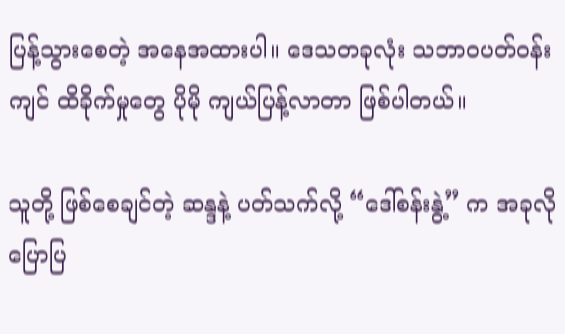ပြန့်သွားစေတဲ့ အနေအထားပါ။ ဒေသတခုလုံး သဘာဝပတ်ဝန်းကျင် ထိခိုက်မှုတွေ ပိုမို ကျယ်ပြန့်လာတာ ဖြစ်ပါတယ်။

သူတို့ ဖြစ်စေချင်တဲ့ ဆန္ဒနဲ့ ပတ်သက်လို့ “ဒေါ်စန်းနွဲ့” က အခုလို ပြောပြ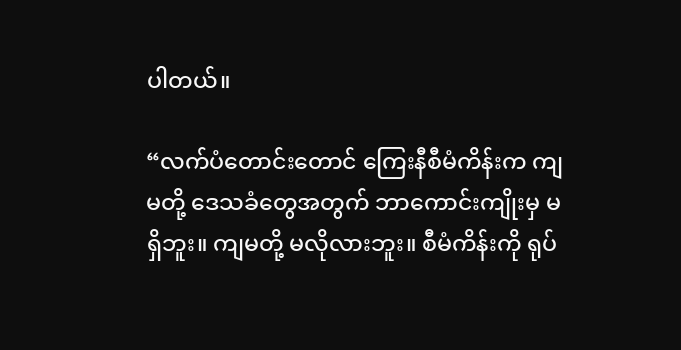ပါတယ်။

“လက်ပံတောင်းတောင် ကြေးနီစီမံကိန်းက ကျမတို့ ဒေသခံတွေအတွက် ဘာကောင်းကျိုးမှ မရှိဘူး။ ကျမတို့ မလိုလားဘူး။ စီမံကိန်းကို ရုပ်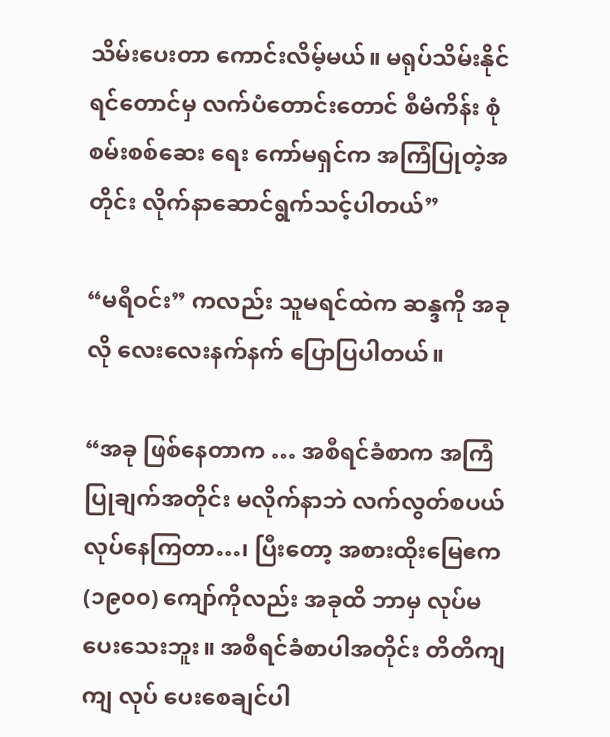သိမ်းပေးတာ ကောင်းလိမ့်မယ်။ မရုပ်သိမ်းနိုင်ရင်တောင်မှ လက်ပံတောင်းတောင် စီမံကိန်း စုံစမ်းစစ်ဆေး ရေး ကော်မရှင်က အကြံပြုတဲ့အတိုင်း လိုက်နာဆောင်ရွက်သင့်ပါတယ်”

“မရီဝင်း” ကလည်း သူမရင်ထဲက ဆန္ဒကို အခုလို လေးလေးနက်နက် ပြောပြပါတယ်။

“အခု ဖြစ်နေတာက … အစီရင်ခံစာက အကြံပြုချက်အတိုင်း မလိုက်နာဘဲ လက်လွတ်စပယ် လုပ်နေကြတာ…၊ ပြီးတော့ အစားထိုးမြေဧက (၁၉၀၀) ကျော်ကိုလည်း အခုထိ ဘာမှ လုပ်မပေးသေးဘူး။ အစီရင်ခံစာပါအတိုင်း တိတိကျကျ လုပ် ပေးစေချင်ပါ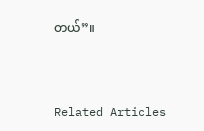တယ်”။



Related Articles